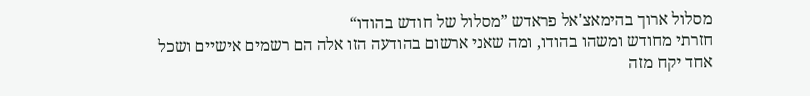מסלול ארוך בהימאצ'אל פראדש ”מסלול של חודש בהודו“
חזרתי מחודש ומשהו בהודו, ומה שאני ארשום בהודעה הזו אלה הם רשמים אישיים ושכל אחד יקח מזה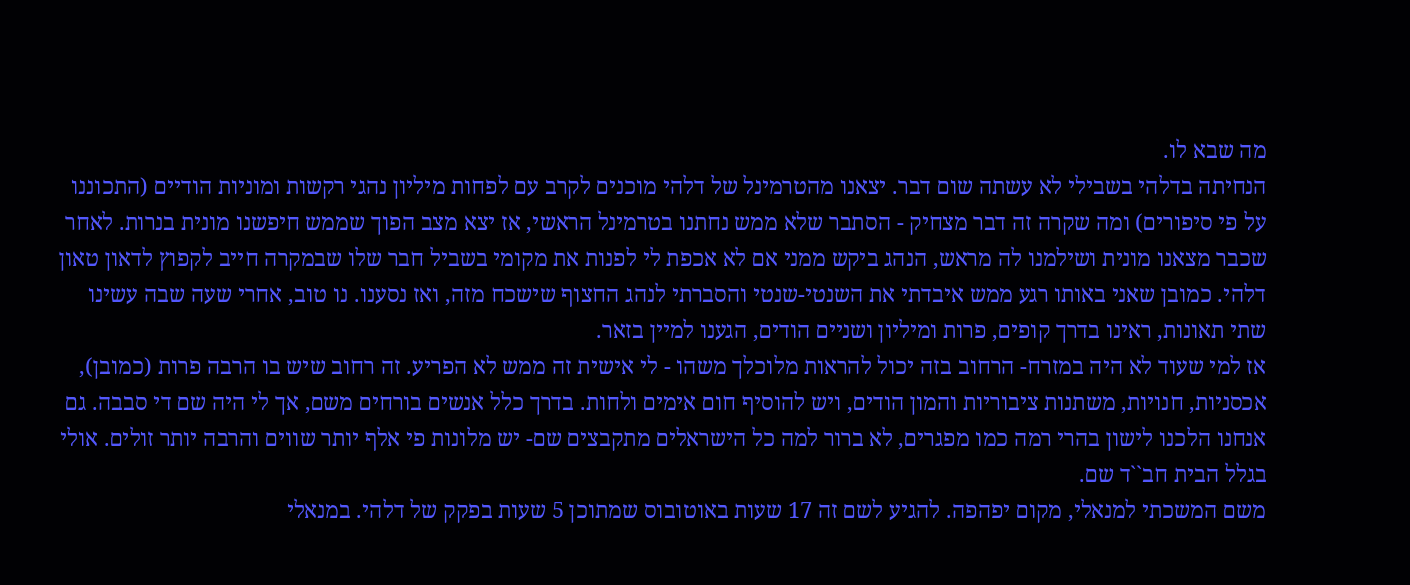מה שבא לו.
הנחיתה בדלהי בשבילי לא עשתה שום דבר. יצאנו מהטרמינל של דלהי מוכנים לקרב עם לפחות מיליון נהגי רקשות ומוניות הודיים (התכוננו על פי סיפורים) ומה שקרה זה דבר מצחיק - הסתבר שלא ממש נחתנו בטרמינל הראשי, אז יצא מצב הפוך שממש חיפשנו מונית בנרות. לאחר שכבר מצאנו מונית ושילמנו לה מראש, הנהג ביקש ממני אם לא אכפת לי לפנות את מקומי בשביל חבר שלו שבמקרה חייב לקפוץ לדאון טאון דלהי. כמובן שאני באותו רגע ממש איבדתי את השנטי-שנטי והסברתי לנהג החצוף שישכח מזה, ואז נסענו. נו טוב, אחרי שעה שבה עשינו שתי תאונות, ראינו בדרך קופים, פרות ומיליון ושניים הודים, הגענו למיין בזאר.
אז למי שעוד לא היה במזרח- הרחוב בזה יכול להראות מלוכלך משהו - לי אישית זה ממש לא הפריע. זה רחוב שיש בו הרבה פרות (כמובן), אכסניות, חנויות, משתנות ציבוריות והמון הודים, ויש להוסיף חום אימים ולחות. בדרך כלל אנשים בורחים משם, אך לי היה שם די סבבה. גם אנחנו הלכנו לישון בהרי רמה כמו מפגרים, לא ברור למה כל הישראלים מתקבצים שם- יש מלונות פי אלף יותר שווים והרבה יותר זולים. אולי בגלל הבית חב``ד שם.
משם המשכתי למנאלי, מקום יפהפה. להגיע לשם זה 17 שעות באוטובוס שמתוכן 5 שעות בפקק של דלהי. במנאלי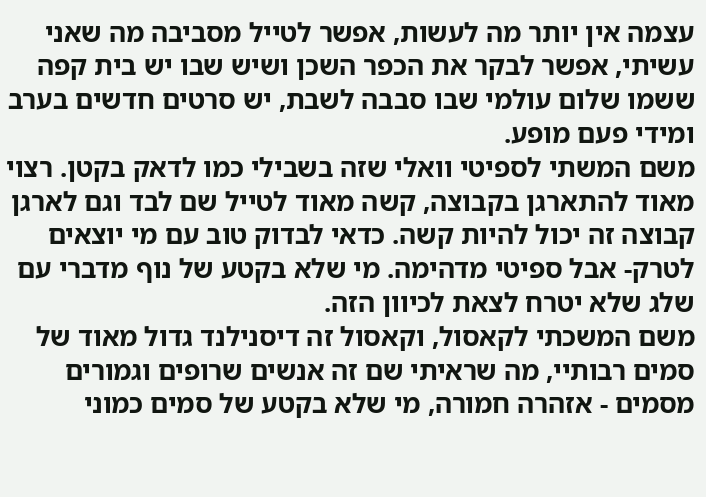עצמה אין יותר מה לעשות, אפשר לטייל מסביבה מה שאני עשיתי, אפשר לבקר את הכפר השכן ושיש שבו יש בית קפה ששמו שלום עולמי שבו סבבה לשבת, יש סרטים חדשים בערב ומידי פעם מופע.
משם המשתי לספיטי וואלי שזה בשבילי כמו לדאק בקטן. רצוי מאוד להתארגן בקבוצה, קשה מאוד לטייל שם לבד וגם לארגן קבוצה זה יכול להיות קשה. כדאי לבדוק טוב עם מי יוצאים לטרק- אבל ספיטי מדהימה. מי שלא בקטע של נוף מדברי עם שלג שלא יטרח לצאת לכיוון הזה.
משם המשכתי לקאסול, וקאסול זה דיסנילנד גדול מאוד של סמים רבותיי, מה שראיתי שם זה אנשים שרופים וגמורים מסמים - אזהרה חמורה, מי שלא בקטע של סמים כמוני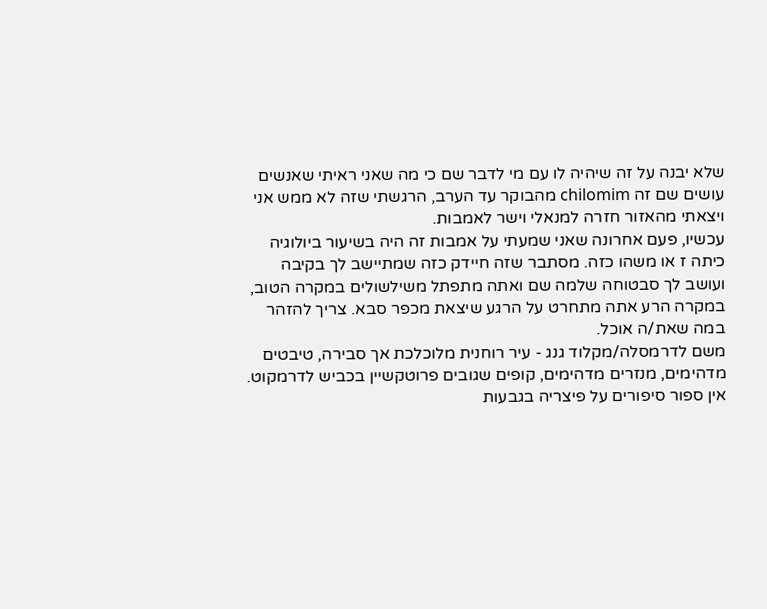שלא יבנה על זה שיהיה לו עם מי לדבר שם כי מה שאני ראיתי שאנשים עושים שם זה chilomim מהבוקר עד הערב, הרגשתי שזה לא ממש אני ויצאתי מהאזור חזרה למנאלי וישר לאמבות.
עכשיו, פעם אחרונה שאני שמעתי על אמבות זה היה בשיעור ביולוגיה כיתה ז או משהו כזה. מסתבר שזה חיידק כזה שמתיישב לך בקיבה ועושב לך סבטוחה שלמה שם ואתה מתפתל משילשולים במקרה הטוב, במקרה הרע אתה מתחרט על הרגע שיצאת מכפר סבא. צריך להזהר במה שאת/ה אוכל.
משם לדרמסלה/מקלוד גנג - עיר רוחנית מלוכלכת אך סבירה, טיבטים מדהימים, מנזרים מדהימים, קופים שגובים פרוטקשיין בכביש לדרמקוט. אין ספור סיפורים על פיצריה בגבעות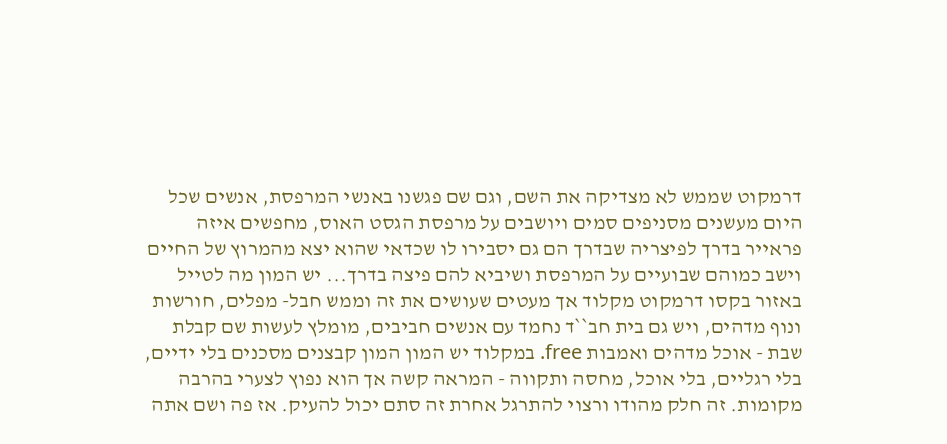דרמקוט שממש לא מצדיקה את השם, וגם שם פגשנו באנשי המרפסת, אנשים שכל היום מעשנים מסניפים סמים ויושבים על מרפסת הגסט האוס, מחפשים איזה פראייר בדרך לפיצריה שבדרך הם גם יסבירו לו שכדאי שהוא יצא מהמרוץ של החיים וישב כמוהם שבועיים על המרפסת ושיביא להם פיצה בדרך... יש המון מה לטייל באזור בקסו דרמקוט מקלוד אך מעטים שעושים את זה וממש חבל- מפלים, חורשות ונוף מדהים, ויש גם בית חב``ד נחמד עם אנשים חביבים, מומלץ לעשות שם קבלת שבת - אוכל מדהים ואמבות free. במקלוד יש המון המון קבצנים מסכנים בלי ידיים, בלי רגליים, בלי אוכל, מחסה ותקווה - המראה קשה אך הוא נפוץ לצערי בהרבה מקומות. זה חלק מהודו ורצוי להתרגל אחרת זה סתם יכול להעיק. אז פה ושם אתה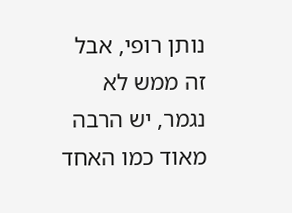נותן רופי, אבל זה ממש לא נגמר, יש הרבה מאוד כמו האחד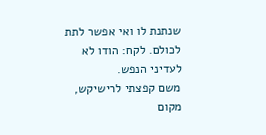שנתנת לו ואי אפשר לתת לכולם. לקח: הודו לא לעדיני הנפש.
משם קפצתי לרישיקש, מקום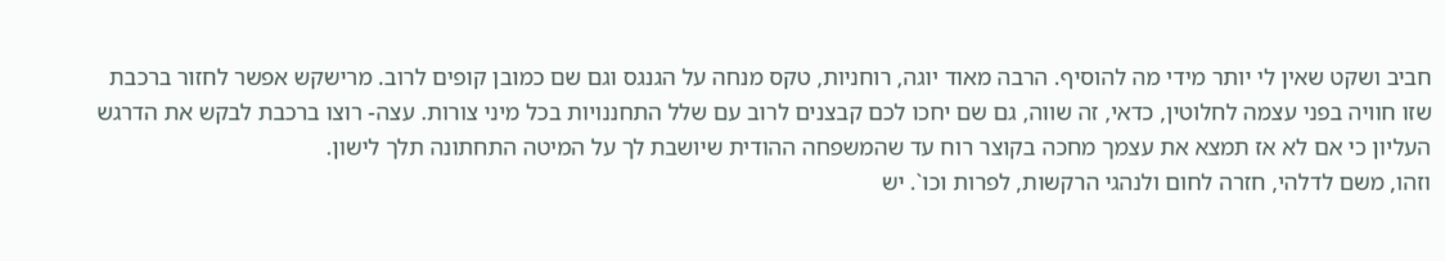חביב ושקט שאין לי יותר מידי מה להוסיף. הרבה מאוד יוגה, רוחניות, טקס מנחה על הגנגס וגם שם כמובן קופים לרוב. מרישקש אפשר לחזור ברכבת שזו חוויה בפני עצמה לחלוטין, כדאי, זה שווה, גם שם יחכו לכם קבצנים לרוב עם שלל התחננויות בכל מיני צורות. עצה- רוצו ברכבת לבקש את הדרגש העליון כי אם לא אז תמצא את עצמך מחכה בקוצר רוח עד שהמשפחה ההודית שיושבת לך על המיטה התחתונה תלך לישון.
וזהו, משם לדלהי, חזרה לחום ולנהגי הרקשות, לפרות וכו`. יש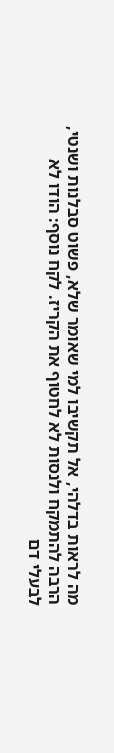מה לראות בדלהי, אל תקשיבו למי שאומר שלא, פשוט סבלנות ושנטי, הרבה להתמקח ולנסות לא לחטוף את הקריז. לקח נוסף: הודו לא לבעלי דם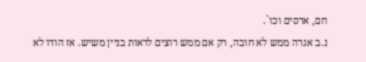חם, ארסים וכו`.
נ.ב אגרה ממש לא חובה, רק אם ממש רוצים לראות בניין משיש. אז הודו לא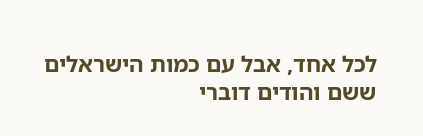לכל אחד, אבל עם כמות הישראלים ששם והודים דוברי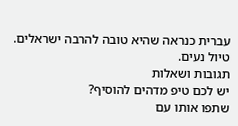עברית כנראה שהיא טובה להרבה ישראלים. טיול נעים.
תגובות ושאלות
יש לכם טיפ מדהים להוסיף?
שתפו אותו עם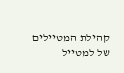קהילת המטיילים של למטייל